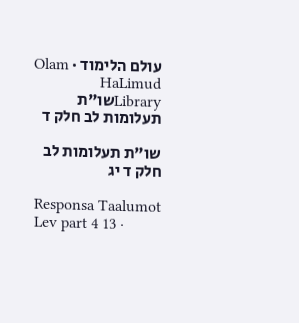עולם הלימוד · Olam HaLimud
Libraryשו"ת תעלומות לב חלק ד

שו"ת תעלומות לב חלק ד יג

Responsa Taalumot Lev part 4 13 ·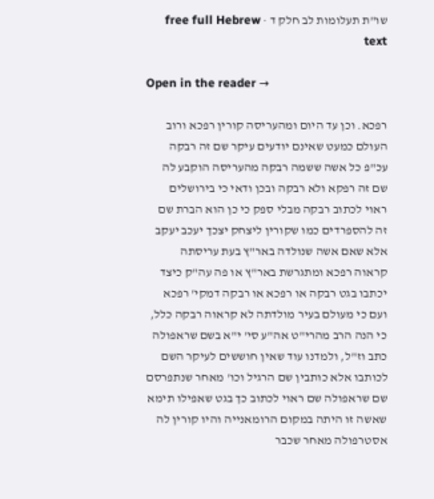שו"ת תעלומות לב חלק ד · free full Hebrew text

Open in the reader →

רפכא. וכן עד היום ומהעריסה קורין רפכא ורוב העולם כמעט שאינם יודעים עיקר שם זה רבקה עכ"פ כל אשה ששמה רבקה מהעריסה הוקבע לה שם זה רפקא ולא רבקה ובכן ודאי כי בירושלים ראוי לכתוב רבקה מבלי ספק כי כן הוא הברת שם זה להספרדים כמו שקורין ליצחק יצכך יעכב יעקב אלא שאם אשה שנולדה באר"ץ בעת עריסתה קראוה רפכא ומתגרשת באר"ץ או פה עה"ק כיצד יכתבו בגט רבקה או רפכא או רבקה דמקי' רפכא ועם כי מעולם בעיר מולדתה לא קראוה רבקה כלל, כי הנה הרב מהרי"ט אה"ע סי' י"א בשם שראפולה כתב וז"ל, ולמדנו עוד שאין חוששים לעיקר השם לכותבו אלא כותבין שם הרגיל וכו' מאחר שנתפרסם שם שראפולה שם ראוי לכתוב כך בגט שאפילו תימא שאשה זו היתה במקום הרומאנייה והיו קורין לה אסטרפולה מאחר שכבר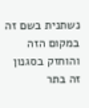נשתנית בשם זה במקום הזה והוחזק בסגנון זה בתר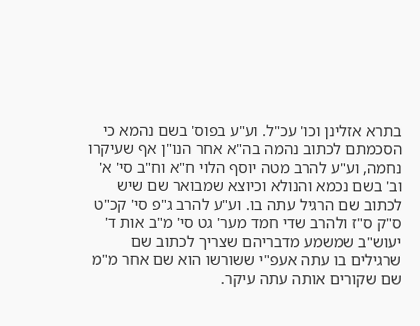בתרא אזלינן וכו' עכ"ל. וע"ע בפוס' בשם נהמא כי הסכמתם לכתוב נהמה בה"א אחר הנו"ן אף שעיקרו נחמה, וע"ע להרב מטה יוסף הלוי ח"א וח"ב סי' א' וב' בשם נכמא והנולא וכיוצא שמבואר שם שיש לכתוב שם הרגיל עתה בו. וע"ע להרב ג"פ סי' קכ"ט ס"ק ס"ז ולהרב שדי חמד מער' גט סי' מ"ב אות ד' יעוש"ב שמשמע מדבריהם שצריך לכתוב שם שרגילים בו עתה אעפ"י ששורשו הוא שם אחר מ"מ שם שקורים אותה עתה עיקר.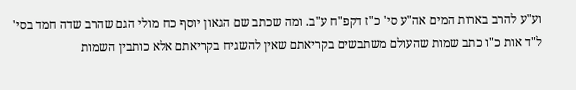וע"ע להרב בארות המים אה"ע סי' כ"ז דקפ"ח ע"ב. ומה שכתב שם הגאון יוסף כח מולי הגם שהרב שדה חמד בסי' ל"ד אות כ"ו כתב שמות שהעולם משתבשים בקריאתם שאין להשגיח בקריאתם אלא כותבין השמות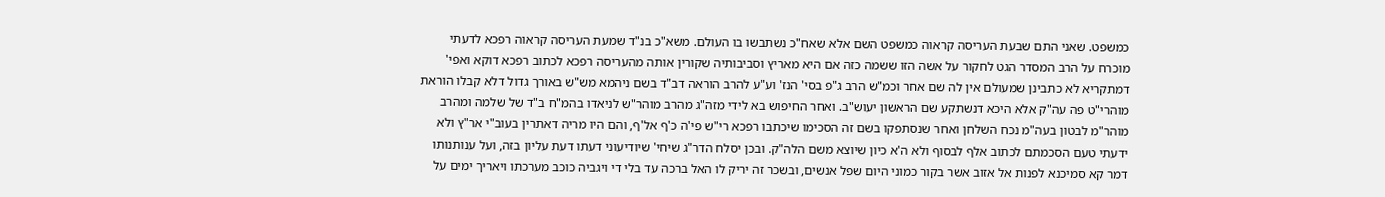כמשפט. שאני התם שבעת העריסה קראוה כמשפט השם אלא שאח"כ נשתבשו בו העולם. משא"כ בנ"ד שמעת העריסה קראוה רפכא לדעתי מוכרח על הרב המסדר הגט לחקור על אשה הזו ששמה כזה אם היא מאריץ וסביבותיה שקורין אותה מהעריסה רפכא לכתוב רפכא דוקא ואפי' דמתקריא לא כתבינן שמעולם אין לה שם אחר וכמ"ש הרב ג"פ בסי' הנז' וע"ע להרב הוראה דב"ד בשם ניהמא מש"ש באורך גדול דלא קבלו הוראת מוהרי"ט פה עה"ק אלא היכא דנשתקע שם הראשון יעוש"ב. ואחר החיפוש בא לידי מזה"ג מהרב מוהר"ש לניאדו בהמ"ח ב"ד של שלמה ומהרב מוהר"מ לבטון בעה"מ נכח השלחן ואחר שנסתפקו בשם זה הסכימו שיכתבו רפכא רי"ש פי'ה כ'ף אל'ף, והם היו מריה דאתרין בעוב"י אר"ץ ולא ידעתי טעם הסכמתם לכתוב אלף לבסוף ולא ה'א כיון שיוצא משם הלה"ק. ובכן יסלח הדר"ג שיחי' שיודיעוני דעתו דעת עליון בזה, ועל ענותנותו דמר קא סמיכנא לפנות אל אזוב אשר בקור כמוני היום שפל אנשים, ובשכר זה יריק לו האל ברכה עד בלי די ויגביה כוכב מערכתו ויאריך ימים על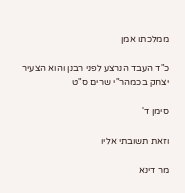ממלכתו אמן

כ"ד העבד הנרצע לפני רבנן והוא הצעיר יצחק בכמהר"י שרים ס"ט

סימן ד'

וזאת תשובתי אליו

מר דינא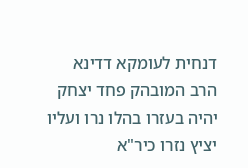דנחית לעומקא דדינא הרב המובהק פחד יצחק יהיה בעזרו בהלו נרו ועליו יציץ נזרו כיר"א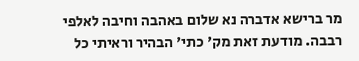מר ברישא אדברה נא שלום באהבה וחיבה לאלפי רבבה. מודעת זאת מק' כתי' הבהיר וראיתי כל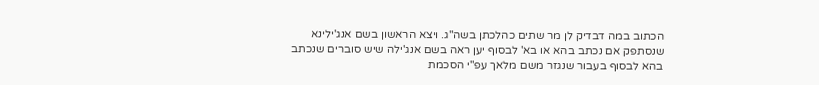הכתוב במה דבדיק לן מר שתים כהלכתן בשה"ג. ויצא הראשון בשם אנג'ילינא שנסתפק אם נכתב בהא או בא' לבסוף יען ראה בשם אנג'ילה שיש סוברים שנכתב בהא לבסוף בעבור שנגזר משם מלאך עפ"י הסכמת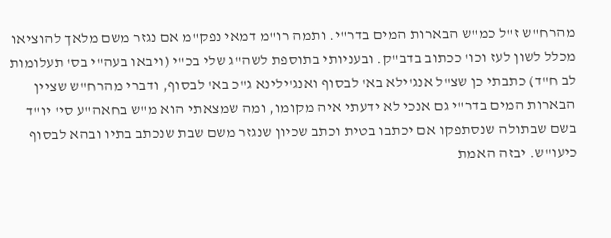מהרח"ש ז"ל כמ"ש הבארות המים בדר"י. ותמה רו"מ דמאי נפק"מ אם נגזר משם מלאך להוציאו מכלל לשון לעז וכו' ככתוב בדב"ק. ובעניותי בתוספת לשה"ג שלי בכ"י (ויבאו בעה"י בס' תעלומות לב ח"ד) כתבתי כן שצ"ל אנג'ילא בא' לבסוף ואנג'ילינא ג"כ בא' לבסוף, ודברי מהרח"ש שציין הבארות המים בדר"י גם אנכי לא ידעתי איה מקומו, ומה שמצאתי הוא מ"ש בחאה"ע סי' יו"ד בשם שבתולה שנסתפקו אם יכתבו בטית וכתב שכיון שנגזר משם שבת שנכתב בתיו ובהא לבסוף כיעו"ש. יבזה האמת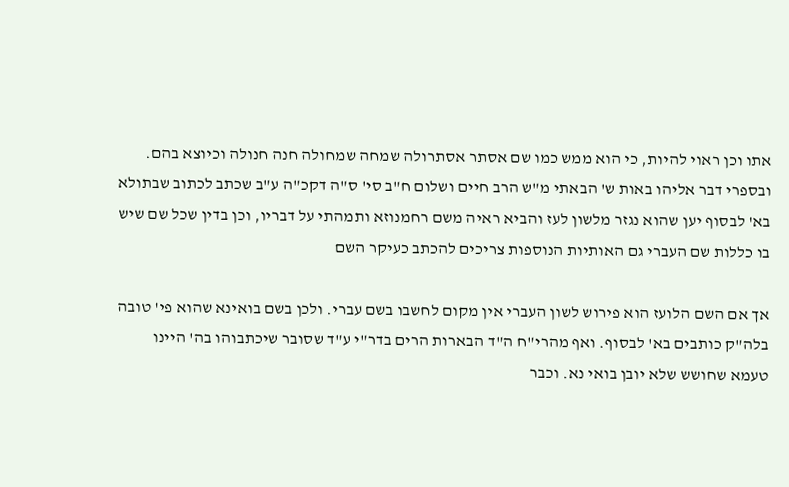אתו וכן ראוי להיות, כי הוא ממש כמו שם אסתר אסתרולה שמחה שמחולה חנה חנולה וכיוצא בהם. ובספרי דבר אליהו באות ש' הבאתי מ"ש הרב חיים ושלום ח"ב סי' ס"ה דקכ"ה ע"ב שכתב לכתוב שבתולא בא' לבסוף יען שהוא נגזר מלשון לעז והביא ראיה משם רחמנוזא ותמהתי על דבריו, וכן בדין שכל שם שיש בו כללות שם העברי גם האותיות הנוספות צריכים להכתב כעיקר השם

אך אם השם הלועז הוא פירוש לשון העברי אין מקום לחשבו בשם עברי. ולכן בשם בואינא שהוא פי' טובה בלה"ק כותבים בא' לבסוף. ואף מהרי"ח ה"ד הבארות הרים בדר"י ע"ד שסובר שיכתבוהו בה' היינו טעמא שחושש שלא יובן בואי נא. וכבר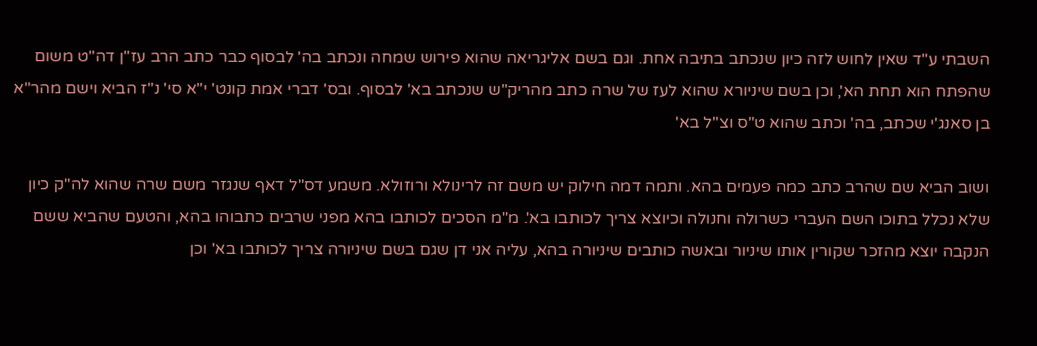השבתי ע"ד שאין לחוש לזה כיון שנכתב בתיבה אחת. וגם בשם אליגריאה שהוא פירוש שמחה ונכתב בה' לבסוף כבר כתב הרב עז"ן דה"ט משום שהפתח הוא תחת הא', וכן בשם שיניורא שהוא לעז של שרה כתב מהריק"ש שנכתב בא' לבסוף. ובס' דברי אמת קונט' י"א סי' נ"ז הביא וישם מהר"א בן סאנג'י שכתב, בה' וכתב שהוא ט"ס וצ"ל בא'

ושוב הביא שם שהרב כתב כמה פעמים בהא. ותמה דמה חילוק יש משם זה לרינולא ורוזולא. משמע דס"ל דאף שנגזר משם שרה שהוא לה"ק כיון שלא נכלל בתוכו השם העברי כשרולה וחנולה וכיוצא צריך לכותבו בא'. מ"מ הסכים לכותבו בהא מפני שרבים כתבוהו בהא, והטעם שהביא ששם הנקבה יוצא מהזכר שקורין אותו שיניור ובאשה כותבים שיניורה בהא, עליה אני דן שגם בשם שיניורה צריך לכותבו בא' וכן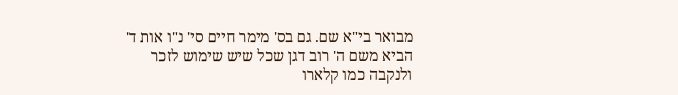מבואר בי"א שם. גם בס' מימר חיים סי' נ"ו אות ד' הביא משם ה' רוב דגן שכל שיש שימוש לזכר ולנקבה כמו קלארו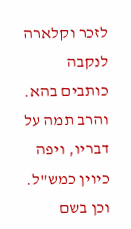לזכר וקלארה לנקבה כותבים בהא. והרב תמה על דבריו, ויפה כיוין כמש"ל. וכן בשם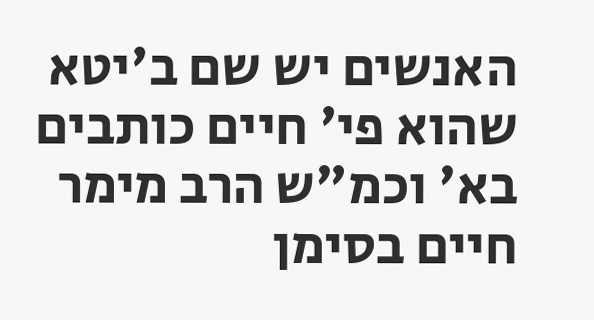האנשים יש שם ב'יטא שהוא פי' חיים כותבים בא' וכמ"ש הרב מימר חיים בסימן